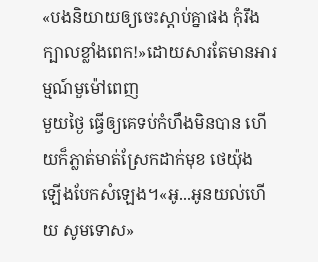«បងនិយាយឲ្យចេះស្ដាប់គ្នាផង កុំរឹងក្បាលខ្លាំងពេក!»ដោយសារតែមានអារម្មណ៍មួម៉ៅពេញ
មួយថ្ងៃ ធ្វើឲ្យគេទប់កំហឹងមិនបាន ហើយក៏ភ្លាត់មាត់ស្រែកដាក់មុខ ថេយ៉ុង ឡើងបែកសំឡេង។«អូ...អូនយល់ហើយ សូមទោស»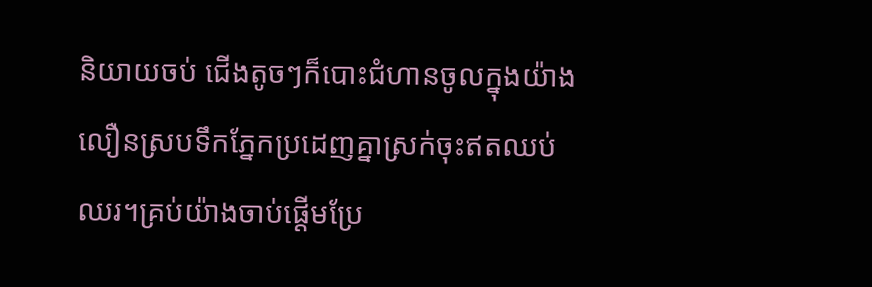និយាយចប់ ជើងតូចៗក៏បោះជំហានចូលក្នុងយ៉ាង
លឿនស្របទឹកភ្នែកប្រដេញគ្នាស្រក់ចុះឥតឈប់
ឈរ។គ្រប់យ៉ាងចាប់ផ្ដើមប្រែ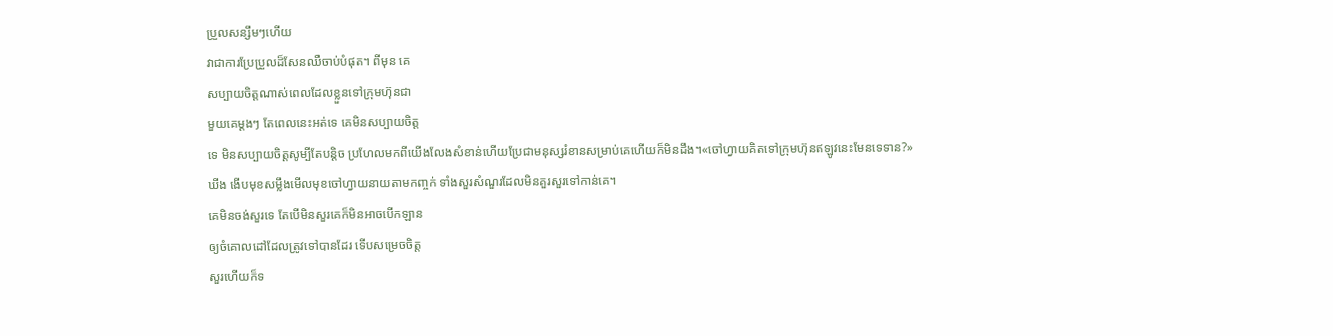ប្រួលសន្សឹមៗហើយ
វាជាការប្រែប្រួលដ៏សែនឈឺចាប់បំផុត។ ពីមុន គេ
សប្បាយចិត្តណាស់ពេលដែលខ្លួនទៅក្រុមហ៊ុនជា
មួយគេម្ដងៗ តែពេលនេះអត់ទេ គេមិនសប្បាយចិត្ត
ទេ មិនសប្បាយចិត្តសូម្បីតែបន្ដិច ប្រហែលមកពីយើងលែងសំខាន់ហើយប្រែជាមនុស្សរំខានសម្រាប់គេហើយក៏មិនដឹង។«ចៅហ្វាយគិតទៅក្រុមហ៊ុនឥឡូវនេះមែនទេទាន?»
ឃីង ងើបមុខសម្លឹងមើលមុខចៅហ្វាយនាយតាមកញ្ចក់ ទាំងសួរសំណួរដែលមិនគួរសួរទៅកាន់គេ។
គេមិនចង់សួរទេ តែបើមិនសួរគេក៏មិនអាចបើកឡាន
ឲ្យចំគោលដៅដែលត្រូវទៅបានដែរ ទើបសម្រេចចិត្ត
សួរហើយក៏ទ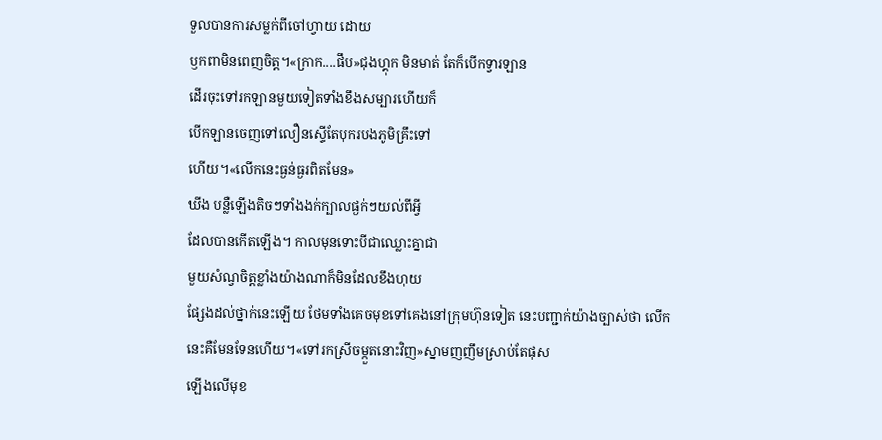ទួលបានការសម្លក់ពីចៅហ្វាយ ដោយ
ឫកពាមិនពេញចិត្ត។«ក្រាក....ផឹប»ជុងហ្គុក មិនមាត់ តែក៏បើកទ្វារឡាន
ដើរចុះទៅរកឡានមួយទៀតទាំងខឹងសម្បារហើយក៏
បើកឡានចេញទៅលឿនស្ទើតែបុករបងភូមិគ្រឹះទៅ
ហើយ។«លើកនេះធ្ងន់ធ្ងរពិតមែន»
ឃីង បន្លឺឡើងតិចៗទាំងងក់ក្បាលផ្ងក់ៗយល់ពីអ្វី
ដែលបានកើតឡើង។ កាលមុនទោះបីជាឈ្លោះគ្នាជា
មួយសំណ្វចិត្តខ្លាំងយ៉ាងណាក៏មិនដែលខឹងហុយ
ផ្សែងដល់ថ្នាក់នេះឡើយ ថែមទាំងគេចមុខទៅគេងនៅក្រុមហ៊ុនទៀត នេះបញ្ជាក់យ៉ាងច្បាស់ថា លើក
នេះគឺមែនទែនហើយ។«ទៅរកស្រីចម្កួតនោះវិញ»ស្នាមញញឹមស្រាប់តែផុស
ឡើងលើមុខ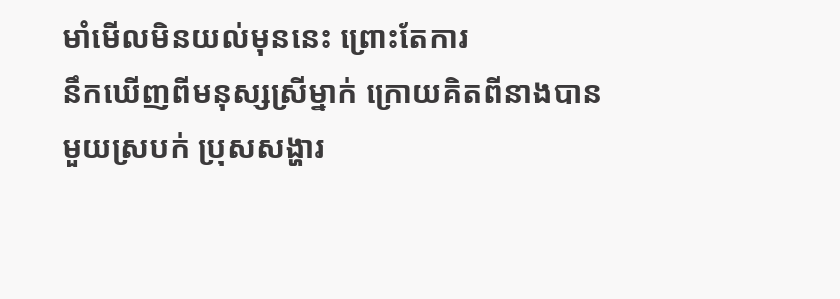មាំមើលមិនយល់មុននេះ ព្រោះតែការ
នឹកឃើញពីមនុស្សស្រីម្នាក់ ក្រោយគិតពីនាងបាន
មួយស្របក់ ប្រុសសង្ហារ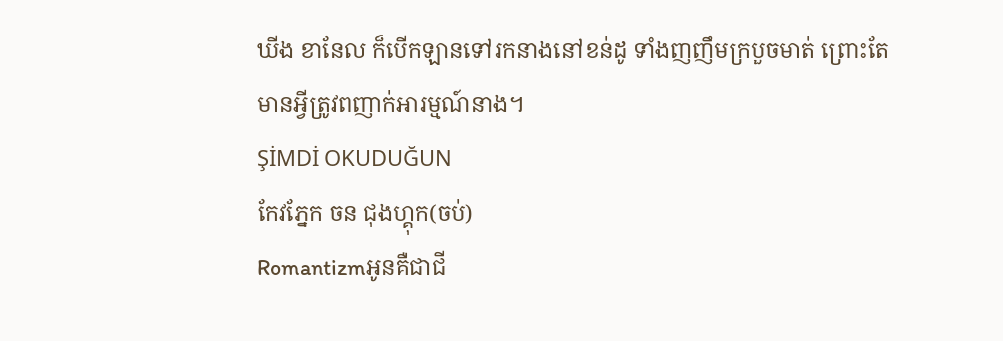ឃីង ខានែល ក៏បើកឡានទៅរកនាងនៅខន់ដូ ទាំងញញឹមក្របួចមាត់ ព្រោះតែ
មានអ្វីត្រូវពញាក់អារម្មណ៍នាង។
ŞİMDİ OKUDUĞUN
កែវភ្នែក ចន ជុងហ្គុក(ចប់)
Romantizmអូនគឺជាជី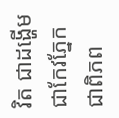វិត ជាដង្ហើម ជាកែវភ្នែក ជាពិភព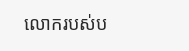លោករបស់ប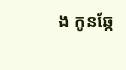ង កូនឆ្កែ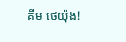គីម ថេយ៉ុង!